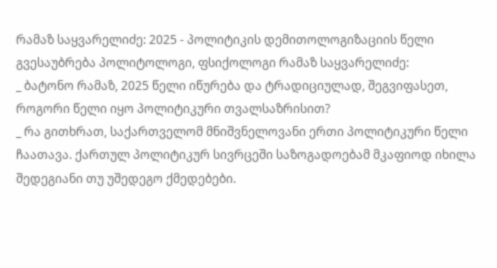რამაზ საყვარელიძე: 2025 - პოლიტიკის დემითოლოგიზაციის წელი
გვესაუბრება პოლიტოლოგი, ფსიქოლოგი რამაზ საყვარელიძე:
_ ბატონო რამაზ, 2025 წელი იწურება და ტრადიციულად, შეგვიფასეთ, როგორი წელი იყო პოლიტიკური თვალსაზრისით?
_ რა გითხრათ, საქართველომ მნიშვნელოვანი ერთი პოლიტიკური წელი ჩაათავა. ქართულ პოლიტიკურ სივრცეში საზოგადოებამ მკაფიოდ იხილა შედეგიანი თუ უშედეგო ქმედებები.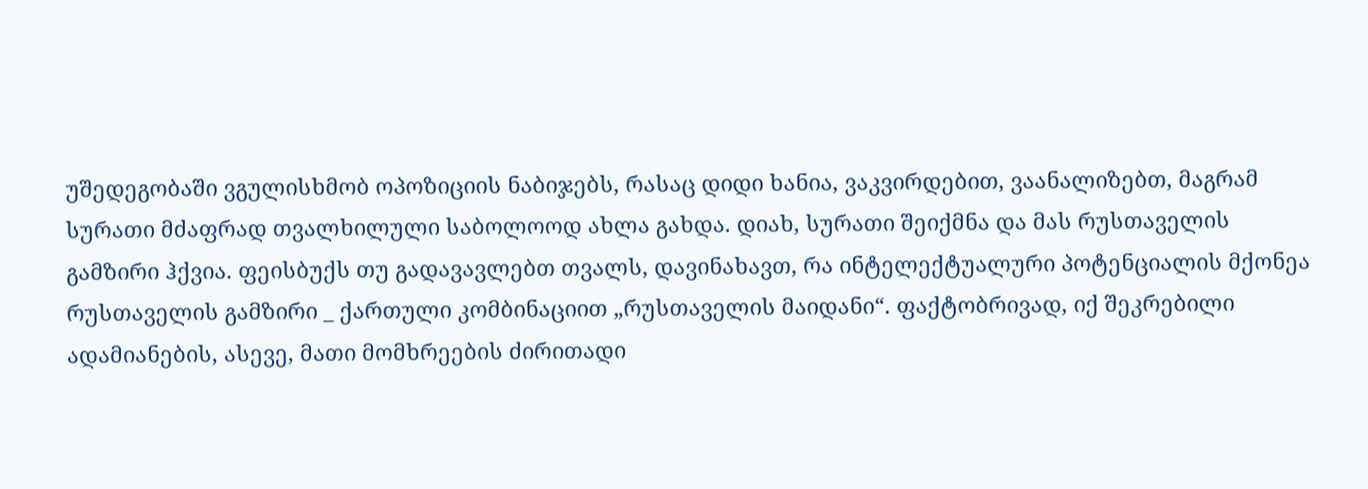უშედეგობაში ვგულისხმობ ოპოზიციის ნაბიჯებს, რასაც დიდი ხანია, ვაკვირდებით, ვაანალიზებთ, მაგრამ სურათი მძაფრად თვალხილული საბოლოოდ ახლა გახდა. დიახ, სურათი შეიქმნა და მას რუსთაველის გამზირი ჰქვია. ფეისბუქს თუ გადავავლებთ თვალს, დავინახავთ, რა ინტელექტუალური პოტენციალის მქონეა რუსთაველის გამზირი _ ქართული კომბინაციით „რუსთაველის მაიდანი“. ფაქტობრივად, იქ შეკრებილი ადამიანების, ასევე, მათი მომხრეების ძირითადი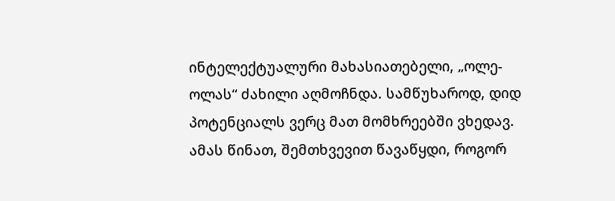ინტელექტუალური მახასიათებელი, „ოლე-ოლას“ ძახილი აღმოჩნდა. სამწუხაროდ, დიდ პოტენციალს ვერც მათ მომხრეებში ვხედავ.
ამას წინათ, შემთხვევით წავაწყდი, როგორ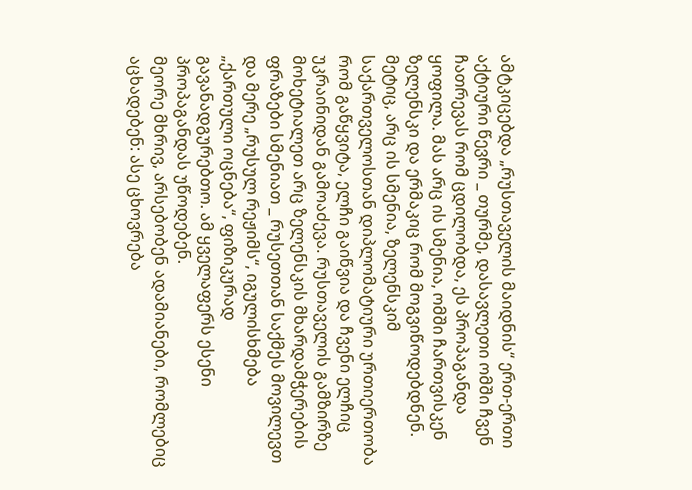ამტკიცებდა „რუსთაველის მაიდნის“ ერთ-ერთი აქტიური წევრი _ თურმე, დასავლეთი ომში ჩვენ ჩათრევას რომ ცდილობდა, ეს პროპაგანდა ყოფილა. მას არც ის სმენია, ომში ჩართვისკენ ზელენსკი და ერმაკიც რომ მოგვიწოდებდნენ. მეტიც, არც ის სმენია, ზელენსკიმ საქართველოსთან დიპლომატიური ურთიერთობა რომ გაწყვიტა, ელჩი გაიწვია და ჩვენი ელჩიც უკრაინიდან გამოაძევა. რუსთაველის გამზირზე მოხეტიალეთ არც ზელენსკის მხარდამჭერების ფრაზები სმენიათ _ რუსეთთან საქმეს მოვილევთ და მერე „რუსულ რეჟიმს“, იგულისხმება „ქართული ოცნება“, ფიზიკურად გავანადგურებთო. ამ ყველაფერს ესენი პროპაგანდას უწოდებენ.
მეორე მხრივ, არსებობენ ადამიანები, რომლებიც აცხადებენ: ასე ცხოვრება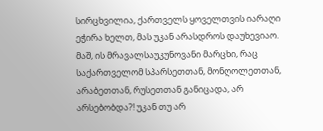სირცხვილია, ქართველს ყოველთვის იარაღი ეჭირა ხელთ, მას უკან არასდროს დაუხევიაო. მაშ, ის მრავალსაუკუნოვანი მარცხი, რაც საქართველომ სპარსეთთან, მონღოლეთთან, არაბეთთან, რუსეთთან განიცადა, არ არსებობდა?! უკან თუ არ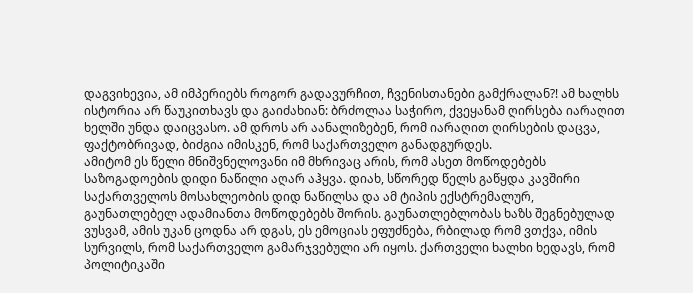დაგვიხევია, ამ იმპერიებს როგორ გადავურჩით, ჩვენისთანები გამქრალან?! ამ ხალხს ისტორია არ წაუკითხავს და გაიძახიან: ბრძოლაა საჭირო, ქვეყანამ ღირსება იარაღით ხელში უნდა დაიცვასო. ამ დროს არ აანალიზებენ, რომ იარაღით ღირსების დაცვა, ფაქტობრივად, ბიძგია იმისკენ, რომ საქართველო განადგურდეს.
ამიტომ ეს წელი მნიშვნელოვანი იმ მხრივაც არის, რომ ასეთ მოწოდებებს საზოგადოების დიდი ნაწილი აღარ აჰყვა. დიახ, სწორედ წელს გაწყდა კავშირი საქართველოს მოსახლეობის დიდ ნაწილსა და ამ ტიპის ექსტრემალურ, გაუნათლებელ ადამიანთა მოწოდებებს შორის. გაუნათლებლობას ხაზს შეგნებულად ვუსვამ, ამის უკან ცოდნა არ დგას, ეს ემოციას ეფუძნება, რბილად რომ ვთქვა, იმის სურვილს, რომ საქართველო გამარჯვებული არ იყოს. ქართველი ხალხი ხედავს, რომ პოლიტიკაში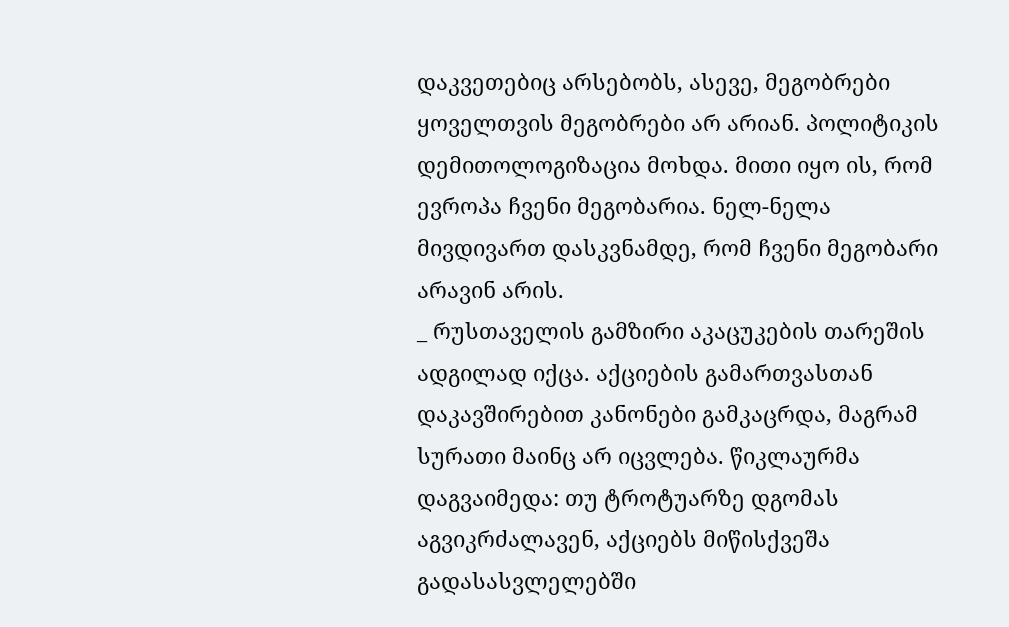დაკვეთებიც არსებობს, ასევე, მეგობრები ყოველთვის მეგობრები არ არიან. პოლიტიკის დემითოლოგიზაცია მოხდა. მითი იყო ის, რომ ევროპა ჩვენი მეგობარია. ნელ-ნელა მივდივართ დასკვნამდე, რომ ჩვენი მეგობარი არავინ არის.
_ რუსთაველის გამზირი აკაცუკების თარეშის ადგილად იქცა. აქციების გამართვასთან დაკავშირებით კანონები გამკაცრდა, მაგრამ სურათი მაინც არ იცვლება. წიკლაურმა დაგვაიმედა: თუ ტროტუარზე დგომას აგვიკრძალავენ, აქციებს მიწისქვეშა გადასასვლელებში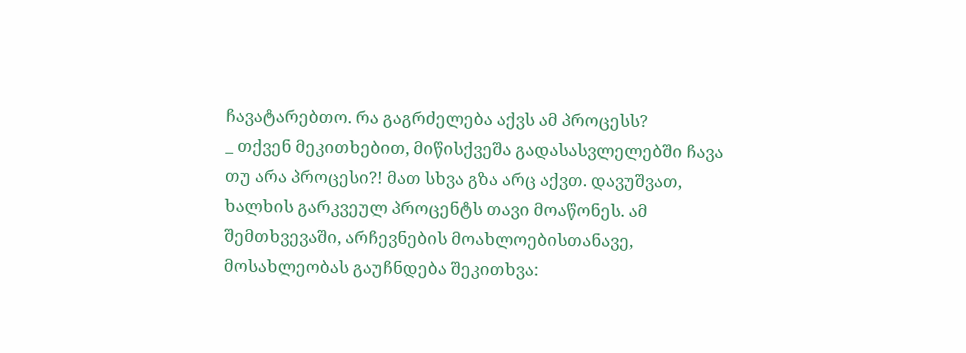ჩავატარებთო. რა გაგრძელება აქვს ამ პროცესს?
_ თქვენ მეკითხებით, მიწისქვეშა გადასასვლელებში ჩავა თუ არა პროცესი?! მათ სხვა გზა არც აქვთ. დავუშვათ, ხალხის გარკვეულ პროცენტს თავი მოაწონეს. ამ შემთხვევაში, არჩევნების მოახლოებისთანავე, მოსახლეობას გაუჩნდება შეკითხვა: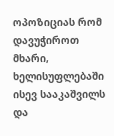ოპოზიციას რომ დავუჭიროთ მხარი, ხელისუფლებაში ისევ სააკაშვილს და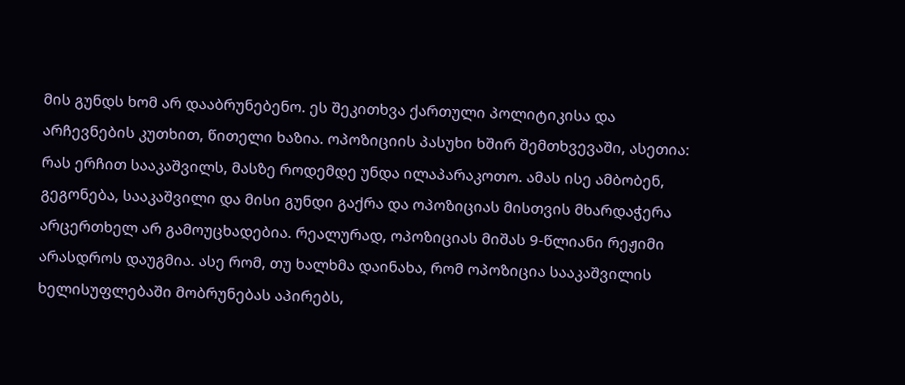მის გუნდს ხომ არ დააბრუნებენო. ეს შეკითხვა ქართული პოლიტიკისა და არჩევნების კუთხით, წითელი ხაზია. ოპოზიციის პასუხი ხშირ შემთხვევაში, ასეთია: რას ერჩით სააკაშვილს, მასზე როდემდე უნდა ილაპარაკოთო. ამას ისე ამბობენ, გეგონება, სააკაშვილი და მისი გუნდი გაქრა და ოპოზიციას მისთვის მხარდაჭერა არცერთხელ არ გამოუცხადებია. რეალურად, ოპოზიციას მიშას 9-წლიანი რეჟიმი არასდროს დაუგმია. ასე რომ, თუ ხალხმა დაინახა, რომ ოპოზიცია სააკაშვილის ხელისუფლებაში მობრუნებას აპირებს,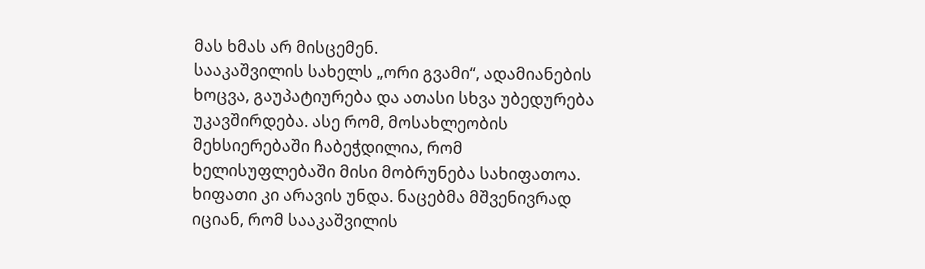მას ხმას არ მისცემენ.
სააკაშვილის სახელს „ორი გვამი“, ადამიანების ხოცვა, გაუპატიურება და ათასი სხვა უბედურება უკავშირდება. ასე რომ, მოსახლეობის მეხსიერებაში ჩაბეჭდილია, რომ ხელისუფლებაში მისი მობრუნება სახიფათოა. ხიფათი კი არავის უნდა. ნაცებმა მშვენივრად იციან, რომ სააკაშვილის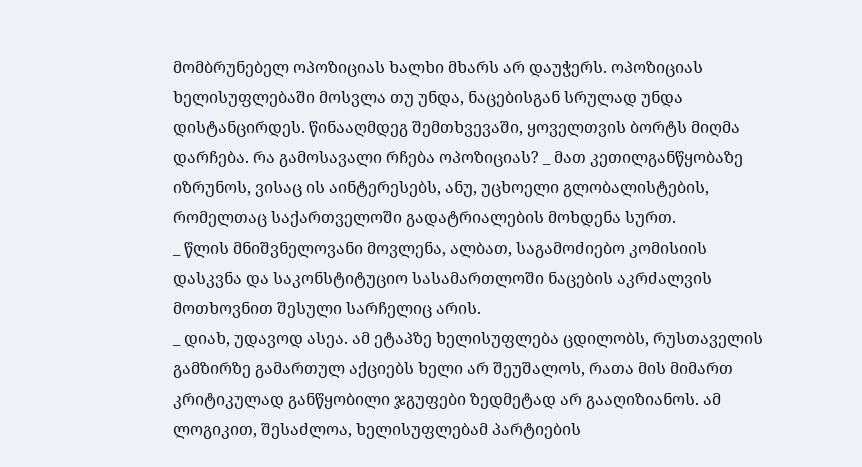მომბრუნებელ ოპოზიციას ხალხი მხარს არ დაუჭერს. ოპოზიციას ხელისუფლებაში მოსვლა თუ უნდა, ნაცებისგან სრულად უნდა დისტანცირდეს. წინააღმდეგ შემთხვევაში, ყოველთვის ბორტს მიღმა დარჩება. რა გამოსავალი რჩება ოპოზიციას? _ მათ კეთილგანწყობაზე იზრუნოს, ვისაც ის აინტერესებს, ანუ, უცხოელი გლობალისტების, რომელთაც საქართველოში გადატრიალების მოხდენა სურთ.
_ წლის მნიშვნელოვანი მოვლენა, ალბათ, საგამოძიებო კომისიის დასკვნა და საკონსტიტუციო სასამართლოში ნაცების აკრძალვის მოთხოვნით შესული სარჩელიც არის.
_ დიახ, უდავოდ ასეა. ამ ეტაპზე ხელისუფლება ცდილობს, რუსთაველის გამზირზე გამართულ აქციებს ხელი არ შეუშალოს, რათა მის მიმართ კრიტიკულად განწყობილი ჯგუფები ზედმეტად არ გააღიზიანოს. ამ ლოგიკით, შესაძლოა, ხელისუფლებამ პარტიების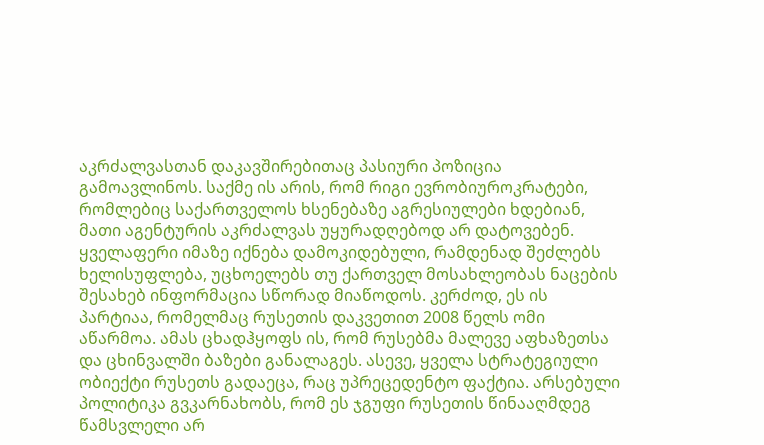აკრძალვასთან დაკავშირებითაც პასიური პოზიცია გამოავლინოს. საქმე ის არის, რომ რიგი ევრობიუროკრატები, რომლებიც საქართველოს ხსენებაზე აგრესიულები ხდებიან, მათი აგენტურის აკრძალვას უყურადღებოდ არ დატოვებენ. ყველაფერი იმაზე იქნება დამოკიდებული, რამდენად შეძლებს ხელისუფლება, უცხოელებს თუ ქართველ მოსახლეობას ნაცების შესახებ ინფორმაცია სწორად მიაწოდოს. კერძოდ, ეს ის პარტიაა, რომელმაც რუსეთის დაკვეთით 2008 წელს ომი აწარმოა. ამას ცხადჰყოფს ის, რომ რუსებმა მალევე აფხაზეთსა და ცხინვალში ბაზები განალაგეს. ასევე, ყველა სტრატეგიული ობიექტი რუსეთს გადაეცა, რაც უპრეცედენტო ფაქტია. არსებული პოლიტიკა გვკარნახობს, რომ ეს ჯგუფი რუსეთის წინააღმდეგ წამსვლელი არ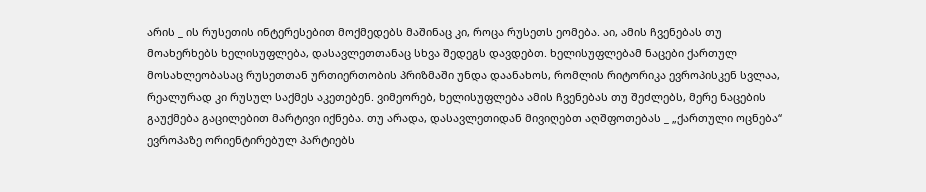არის _ ის რუსეთის ინტერესებით მოქმედებს მაშინაც კი, როცა რუსეთს ეომება. აი, ამის ჩვენებას თუ მოახერხებს ხელისუფლება, დასავლეთთანაც სხვა შედეგს დავდებთ. ხელისუფლებამ ნაცები ქართულ მოსახლეობასაც რუსეთთან ურთიერთობის პრიზმაში უნდა დაანახოს, რომლის რიტორიკა ევროპისკენ სვლაა, რეალურად კი რუსულ საქმეს აკეთებენ. ვიმეორებ, ხელისუფლება ამის ჩვენებას თუ შეძლებს, მერე ნაცების გაუქმება გაცილებით მარტივი იქნება. თუ არადა, დასავლეთიდან მივიღებთ აღშფოთებას _ „ქართული ოცნება“ ევროპაზე ორიენტირებულ პარტიებს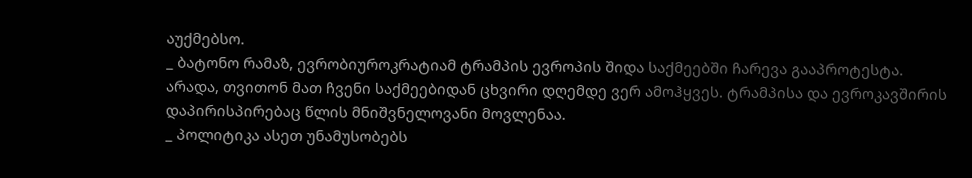აუქმებსო.
_ ბატონო რამაზ, ევრობიუროკრატიამ ტრამპის ევროპის შიდა საქმეებში ჩარევა გააპროტესტა. არადა, თვითონ მათ ჩვენი საქმეებიდან ცხვირი დღემდე ვერ ამოჰყვეს. ტრამპისა და ევროკავშირის დაპირისპირებაც წლის მნიშვნელოვანი მოვლენაა.
_ პოლიტიკა ასეთ უნამუსობებს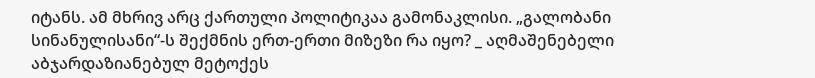იტანს. ამ მხრივ არც ქართული პოლიტიკაა გამონაკლისი. „გალობანი სინანულისანი“-ს შექმნის ერთ-ერთი მიზეზი რა იყო? _ აღმაშენებელი აბჯარდაზიანებულ მეტოქეს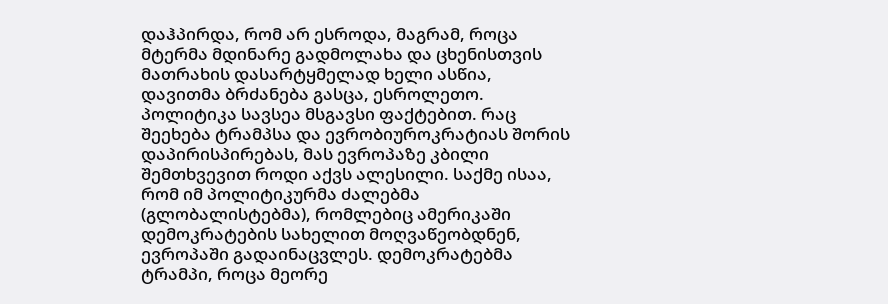დაჰპირდა, რომ არ ესროდა, მაგრამ, როცა მტერმა მდინარე გადმოლახა და ცხენისთვის მათრახის დასარტყმელად ხელი ასწია, დავითმა ბრძანება გასცა, ესროლეთო. პოლიტიკა სავსეა მსგავსი ფაქტებით. რაც შეეხება ტრამპსა და ევრობიუროკრატიას შორის დაპირისპირებას, მას ევროპაზე კბილი შემთხვევით როდი აქვს ალესილი. საქმე ისაა, რომ იმ პოლიტიკურმა ძალებმა (გლობალისტებმა), რომლებიც ამერიკაში დემოკრატების სახელით მოღვაწეობდნენ, ევროპაში გადაინაცვლეს. დემოკრატებმა ტრამპი, როცა მეორე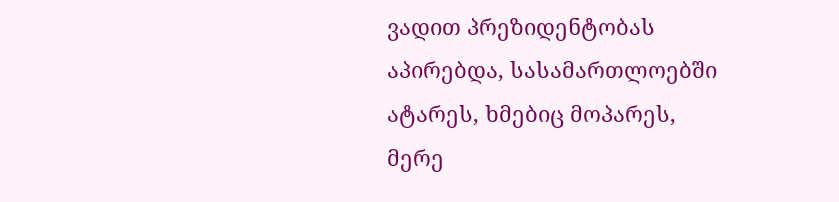ვადით პრეზიდენტობას აპირებდა, სასამართლოებში ატარეს, ხმებიც მოპარეს, მერე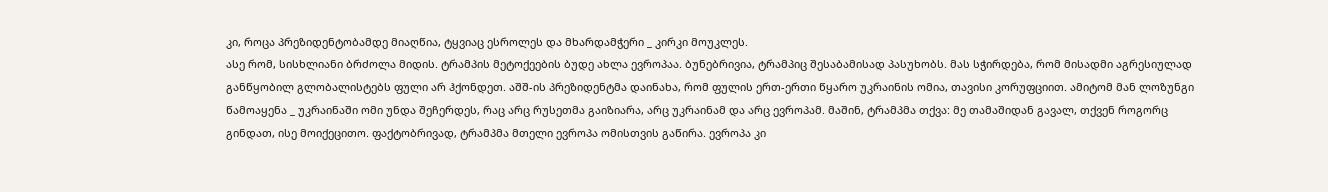კი, როცა პრეზიდენტობამდე მიაღწია, ტყვიაც ესროლეს და მხარდამჭერი _ კირკი მოუკლეს.
ასე რომ, სისხლიანი ბრძოლა მიდის. ტრამპის მეტოქეების ბუდე ახლა ევროპაა. ბუნებრივია, ტრამპიც შესაბამისად პასუხობს. მას სჭირდება, რომ მისადმი აგრესიულად განწყობილ გლობალისტებს ფული არ ჰქონდეთ. აშშ-ის პრეზიდენტმა დაინახა, რომ ფულის ერთ-ერთი წყარო უკრაინის ომია, თავისი კორუფციით. ამიტომ მან ლოზუნგი წამოაყენა _ უკრაინაში ომი უნდა შეჩერდეს, რაც არც რუსეთმა გაიზიარა, არც უკრაინამ და არც ევროპამ. მაშინ, ტრამპმა თქვა: მე თამაშიდან გავალ, თქვენ როგორც გინდათ, ისე მოიქეცითო. ფაქტობრივად, ტრამპმა მთელი ევროპა ომისთვის გაწირა. ევროპა კი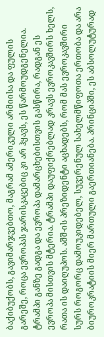ბაქიბუქობს, გავიმარჯვებთო, მაგრამ ამერიკული არმიისა და ფულის გარეშე, როცა ევროპას ჯარისკაცებიც კი არ ჰყავს, ეს წარმოუდგენელია. ტრამპი განზე გადგა და ევროპა დამარცხებისთვის გასწირა, რადგან ეს ევროპა მისთვის მტერია. ტრამპი დაუფიქრებლად კრავს ევროკავშირს ხელს, რათა ის დაიღუპოს. აშშ-ის პრეზიდენტი აცხადებს, რომ მას ევროკავშირი სურს როგორც დამოუკიდებელ, სუვერენულ სახელმწიფოთა ერთობა და არა ბიუროკრატიის მიერ მართული გაერთიანება. პრინციპში, ეს აბსოლუტურად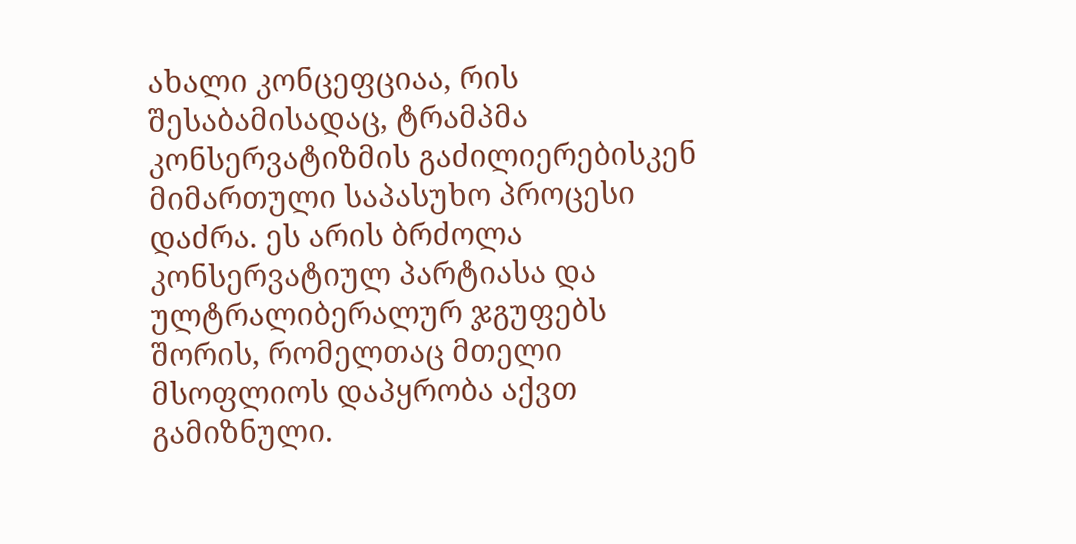ახალი კონცეფციაა, რის შესაბამისადაც, ტრამპმა კონსერვატიზმის გაძილიერებისკენ მიმართული საპასუხო პროცესი დაძრა. ეს არის ბრძოლა კონსერვატიულ პარტიასა და ულტრალიბერალურ ჯგუფებს შორის, რომელთაც მთელი მსოფლიოს დაპყრობა აქვთ გამიზნული.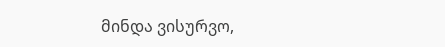მინდა ვისურვო,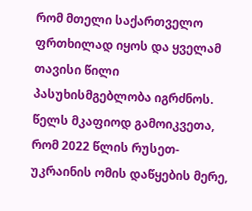რომ მთელი საქართველო ფრთხილად იყოს და ყველამ თავისი წილი პასუხისმგებლობა იგრძნოს. წელს მკაფიოდ გამოიკვეთა, რომ 2022 წლის რუსეთ-უკრაინის ომის დაწყების მერე,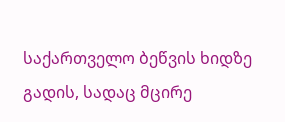საქართველო ბეწვის ხიდზე გადის, სადაც მცირე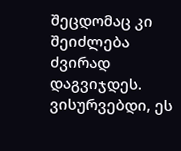შეცდომაც კი შეიძლება ძვირად დაგვიჯდეს. ვისურვებდი, ეს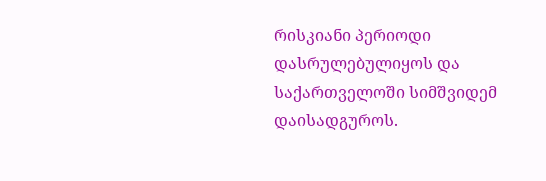რისკიანი პერიოდი დასრულებულიყოს და საქართველოში სიმშვიდემ დაისადგუროს.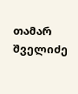თამარ შველიძე